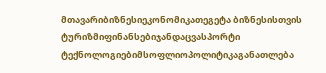მთავარიბიზნესიეკონომიკათეგეტა ბიზნესისთვის
ტურიზმიფინანსებიჯანდაცვასპორტი
ტექნოლოგიებიმსოფლიოპოლიტიკაგანათლება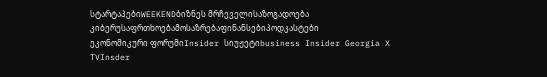სტარტაპებიWEEKENDბიზნეს მრჩეველისაზოგადოება
კიბერუსაფრთხოებამოსაზრებაფინანსებიპოდკასტები
ეკონომიკური ფორუმიInsider სიუჟეტიbusiness Insider Georgia X TVInsder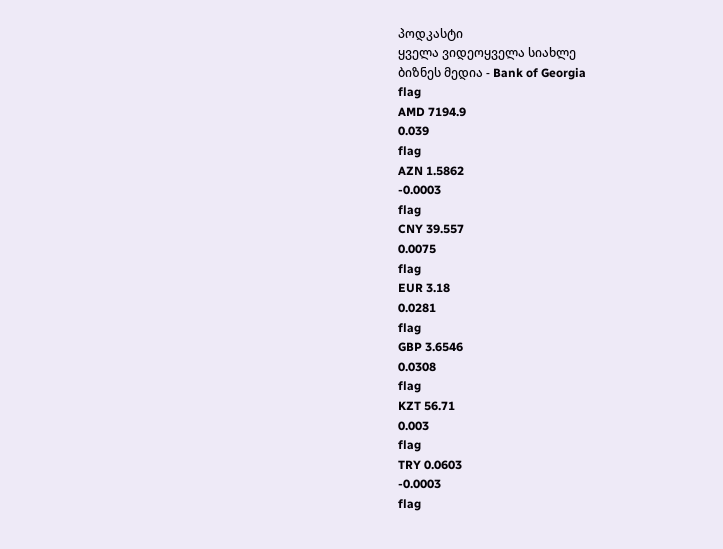პოდკასტი
ყველა ვიდეოყველა სიახლე
ბიზნეს მედია - Bank of Georgia
flag
AMD 7194.9
0.039
flag
AZN 1.5862
-0.0003
flag
CNY 39.557
0.0075
flag
EUR 3.18
0.0281
flag
GBP 3.6546
0.0308
flag
KZT 56.71
0.003
flag
TRY 0.0603
-0.0003
flag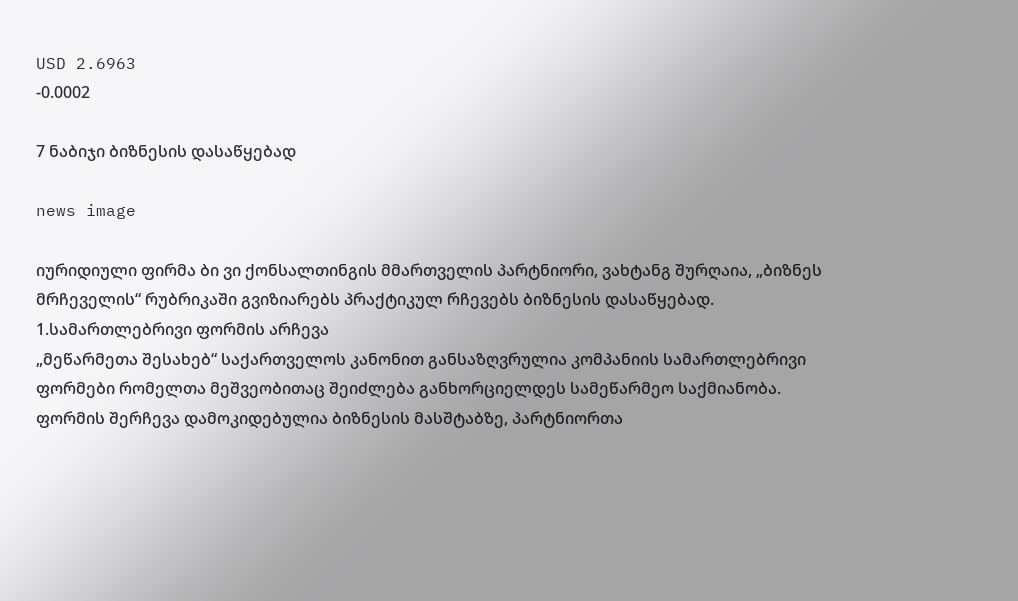USD 2.6963
-0.0002

7 ნაბიჯი ბიზნესის დასაწყებად

news image

იურიდიული ფირმა ბი ვი ქონსალთინგის მმართველის პარტნიორი, ვახტანგ შურღაია, „ბიზნეს მრჩეველის“ რუბრიკაში გვიზიარებს პრაქტიკულ რჩევებს ბიზნესის დასაწყებად.
1.სამართლებრივი ფორმის არჩევა
„მეწარმეთა შესახებ“ საქართველოს კანონით განსაზღვრულია კომპანიის სამართლებრივი ფორმები რომელთა მეშვეობითაც შეიძლება განხორციელდეს სამეწარმეო საქმიანობა. ფორმის შერჩევა დამოკიდებულია ბიზნესის მასშტაბზე, პარტნიორთა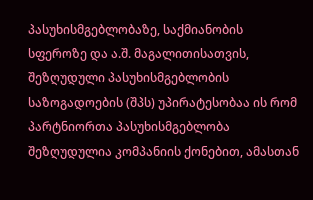პასუხისმგებლობაზე, საქმიანობის სფეროზე და ა.შ. მაგალითისათვის, შეზღუდული პასუხისმგებლობის საზოგადოების (შპს) უპირატესობაა ის რომ პარტნიორთა პასუხისმგებლობა შეზღუდულია კომპანიის ქონებით, ამასთან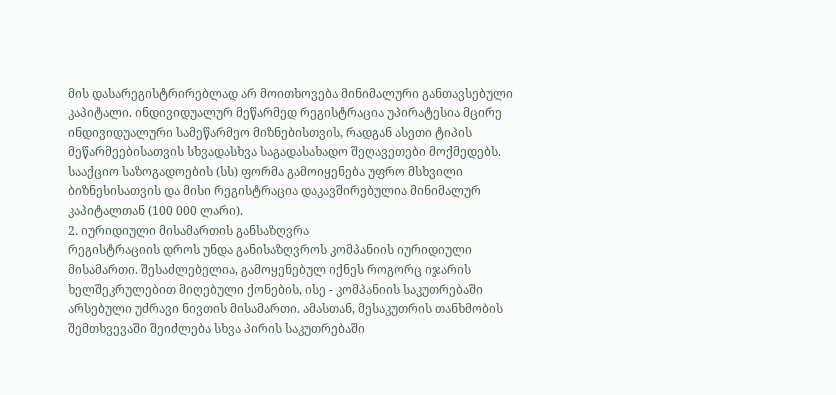მის დასარეგისტრირებლად არ მოითხოვება მინიმალური განთავსებული კაპიტალი. ინდივიდუალურ მეწარმედ რეგისტრაცია უპირატესია მცირე ინდივიდუალური სამეწარმეო მიზნებისთვის, რადგან ასეთი ტიპის მეწარმეებისათვის სხვადასხვა საგადასახადო შეღავეთები მოქმედებს. სააქციო საზოგადოების (სს) ფორმა გამოიყენება უფრო მსხვილი ბიზნესისათვის და მისი რეგისტრაცია დაკავშირებულია მინიმალურ კაპიტალთან (100 000 ლარი).
2. იურიდიული მისამართის განსაზღვრა
რეგისტრაციის დროს უნდა განისაზღვროს კომპანიის იურიდიული მისამართი. შესაძლებელია, გამოყენებულ იქნეს როგორც იჯარის ხელშეკრულებით მიღებული ქონების, ისე - კომპანიის საკუთრებაში არსებული უძრავი ნივთის მისამართი. ამასთან, მესაკუთრის თანხმობის შემთხვევაში შეიძლება სხვა პირის საკუთრებაში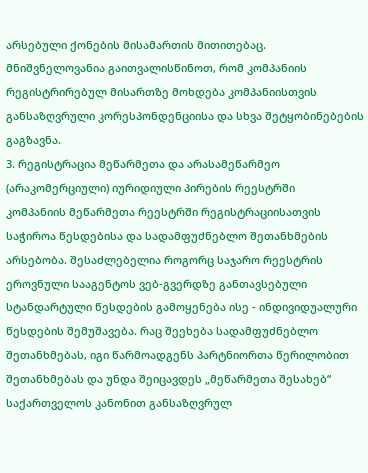არსებული ქონების მისამართის მითითებაც. მნიშვნელოვანია გაითვალისწინოთ, რომ კომპანიის რეგისტრირებულ მისართზე მოხდება კომპანიისთვის განსაზღვრული კორესპონდენციისა და სხვა შეტყობინებების გაგზავნა.
3. რეგისტრაცია მეწარმეთა და არასამეწარმეო (არაკომერციული) იურიდიული პირების რეესტრში
კომპანიის მეწარმეთა რეესტრში რეგისტრაციისათვის საჭიროა წესდებისა და სადამფუძნებლო შეთანხმების არსებობა. შესაძლებელია როგორც საჯარო რეესტრის ეროვნული სააგენტოს ვებ-გვერდზე განთავსებული სტანდარტული წესდების გამოყენება ისე - ინდივიდუალური წესდების შემუშავება. რაც შეეხება სადამფუძნებლო შეთანხმებას, იგი წარმოადგენს პარტნიორთა წერილობით შეთანხმებას და უნდა შეიცავდეს „მეწარმეთა შესახებ“ საქართველოს კანონით განსაზღვრულ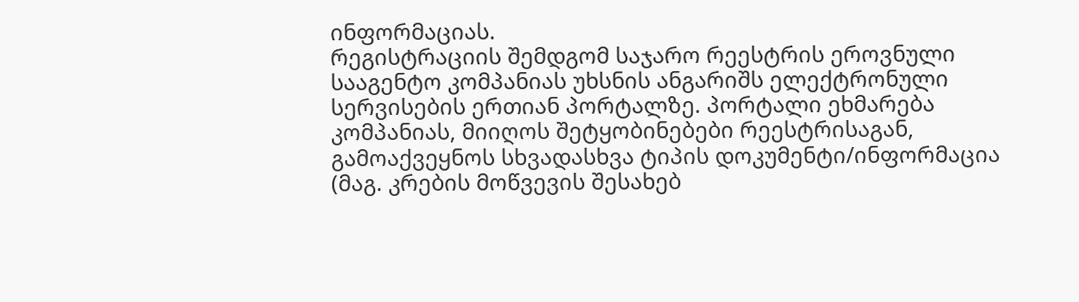ინფორმაციას.
რეგისტრაციის შემდგომ საჯარო რეესტრის ეროვნული სააგენტო კომპანიას უხსნის ანგარიშს ელექტრონული სერვისების ერთიან პორტალზე. პორტალი ეხმარება კომპანიას, მიიღოს შეტყობინებები რეესტრისაგან, გამოაქვეყნოს სხვადასხვა ტიპის დოკუმენტი/ინფორმაცია (მაგ. კრების მოწვევის შესახებ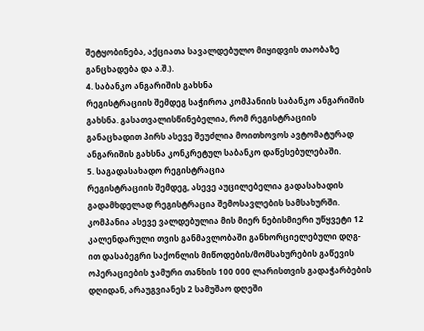შეტყობინება, აქციათა სავალდებულო მიყიდვის თაობაზე განცხადება და ა.შ.).
4. საბანკო ანგარიშის გახსნა
რეგისტრაციის შემდეგ საჭიროა კომპანიის საბანკო ანგარიშის გახსნა. გასათვალისწინებელია, რომ რეგისტრაციის განაცხადით პირს ასევე შეუძლია მოითხოვოს ავტომატურად ანგარიშის გახსნა კონკრეტულ საბანკო დაწესებულებაში.
5. საგადასახადო რეგისტრაცია
რეგისტრაციის შემდეგ, ასევე აუცილებელია გადასახადის გადამხდელად რეგისტრაცია შემოსავლების სამსახურში. კომპანია ასევე ვალდებულია მის მიერ ნებისმიერი უწყვეტი 12 კალენდარული თვის განმავლობაში განხორციელებული დღგ-ით დასაბეგრი საქონლის მიწოდების/მომსახურების გაწევის ოპერაციების ჯამური თანხის 100 000 ლარისთვის გადაჭარბების დღიდან, არაუგვიანეს 2 სამუშაო დღეში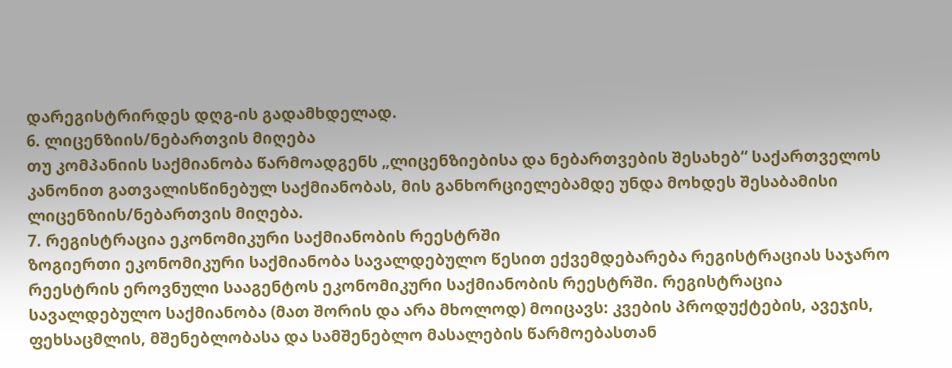დარეგისტრირდეს დღგ-ის გადამხდელად.
6. ლიცენზიის/ნებართვის მიღება
თუ კომპანიის საქმიანობა წარმოადგენს „ლიცენზიებისა და ნებართვების შესახებ“ საქართველოს კანონით გათვალისწინებულ საქმიანობას, მის განხორციელებამდე უნდა მოხდეს შესაბამისი ლიცენზიის/ნებართვის მიღება.
7. რეგისტრაცია ეკონომიკური საქმიანობის რეესტრში
ზოგიერთი ეკონომიკური საქმიანობა სავალდებულო წესით ექვემდებარება რეგისტრაციას საჯარო რეესტრის ეროვნული სააგენტოს ეკონომიკური საქმიანობის რეესტრში. რეგისტრაცია სავალდებულო საქმიანობა (მათ შორის და არა მხოლოდ) მოიცავს: კვების პროდუქტების, ავეჯის, ფეხსაცმლის, მშენებლობასა და სამშენებლო მასალების წარმოებასთან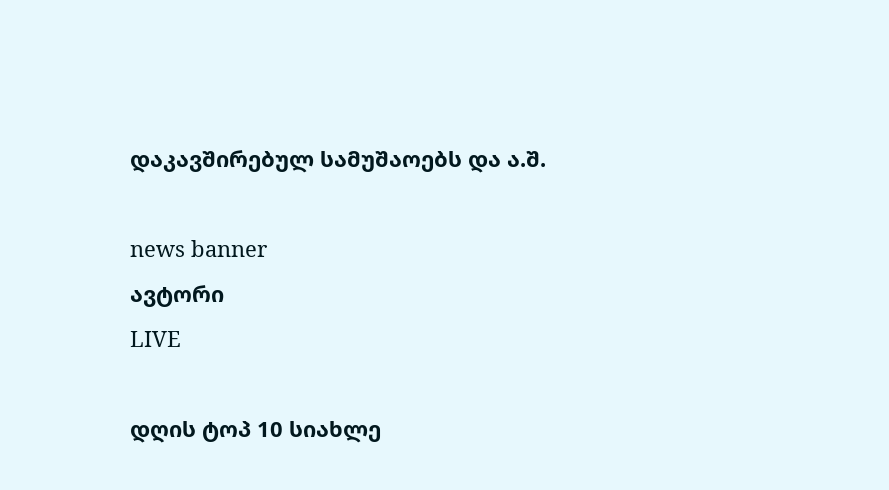დაკავშირებულ სამუშაოებს და ა.შ.

news banner
ავტორი
LIVE

დღის ტოპ 10 სიახლე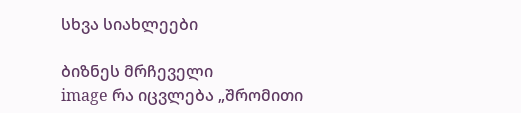სხვა სიახლეები

ბიზნეს მრჩეველი
image რა იცვლება „შრომითი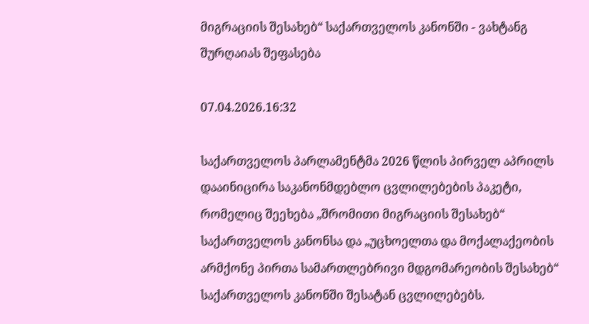მიგრაციის შესახებ“ საქართველოს კანონში - ვახტანგ შურღაიას შეფასება

07.04.2026.16:32

საქართველოს პარლამენტმა 2026 წლის პირველ აპრილს დააინიცირა საკანონმდებლო ცვლილებების პაკეტი, რომელიც შეეხება „შრომითი მიგრაციის შესახებ“ საქართველოს კანონსა და „უცხოელთა და მოქალაქეობის არმქონე პირთა სამართლებრივი მდგომარეობის შესახებ“ საქართველოს კანონში შესატან ცვლილებებს.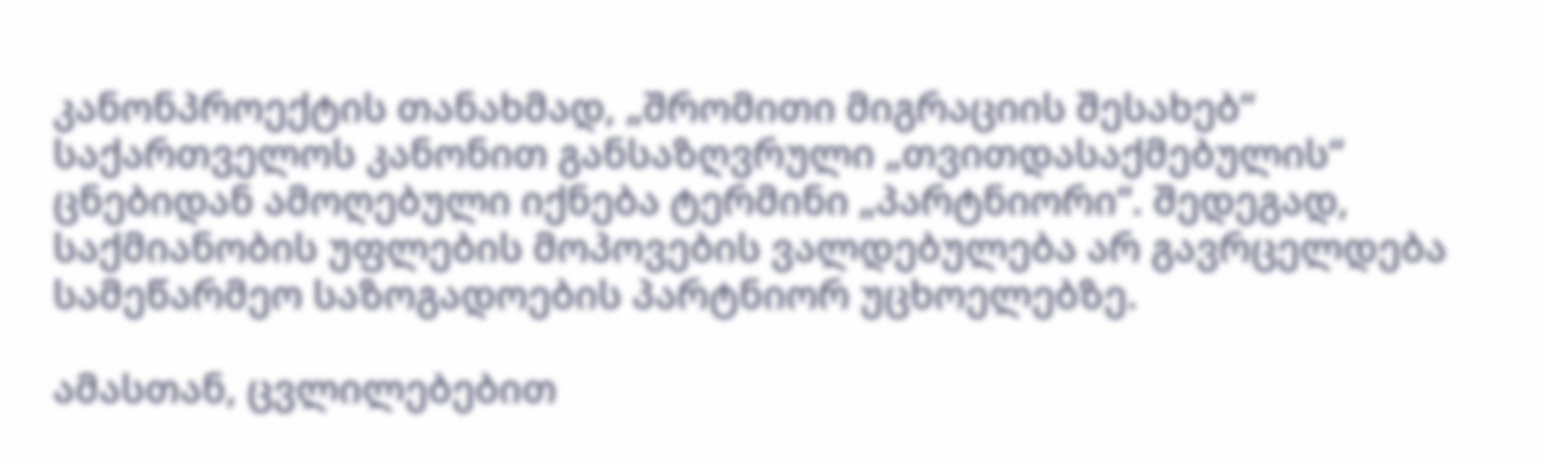კანონპროექტის თანახმად, „შრომითი მიგრაციის შესახებ“ საქართველოს კანონით განსაზღვრული „თვითდასაქმებულის“ ცნებიდან ამოღებული იქნება ტერმინი „პარტნიორი“. შედეგად, საქმიანობის უფლების მოპოვების ვალდებულება არ გავრცელდება სამეწარმეო საზოგადოების პარტნიორ უცხოელებზე.

ამასთან, ცვლილებებით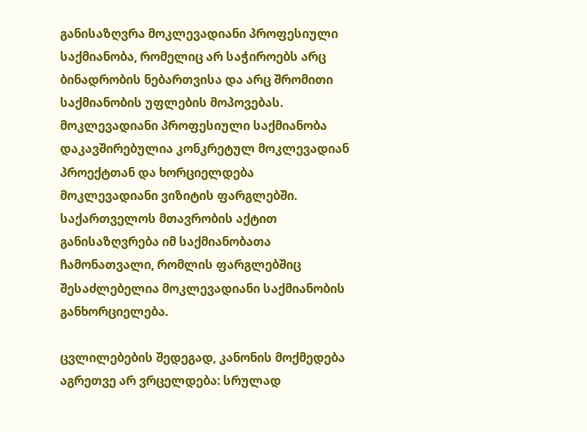განისაზღვრა მოკლევადიანი პროფესიული საქმიანობა, რომელიც არ საჭიროებს არც ბინადრობის ნებართვისა და არც შრომითი საქმიანობის უფლების მოპოვებას. მოკლევადიანი პროფესიული საქმიანობა დაკავშირებულია კონკრეტულ მოკლევადიან პროექტთან და ხორციელდება მოკლევადიანი ვიზიტის ფარგლებში. საქართველოს მთავრობის აქტით განისაზღვრება იმ საქმიანობათა ჩამონათვალი, რომლის ფარგლებშიც შესაძლებელია მოკლევადიანი საქმიანობის განხორციელება.

ცვლილებების შედეგად, კანონის მოქმედება აგრეთვე არ ვრცელდება: სრულად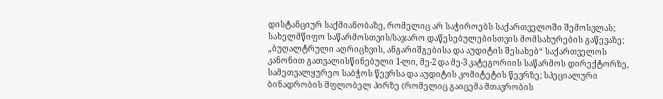დისტანციურ საქმიანობაზე, რომელიც არ საჭიროებს საქართველოში შემოსვლას; სახელმწიფო საწარმოსთვის/საჯარო დაწესებულებისთვის მომსახურების გაწევაზე; „ბუღალტრული აღრიცხვის, ანგარიშგებისა და აუდიტის შესახებ“ საქართველოს კანონით გათვალისწინებული 1-ლი, მე-2 და მე-3 კატეგორიის საწარმოს დირექტორზე, სამეთვალყურეო საბჭოს წევრსა და აუდიტის კომიტეტის წევრზე; სპეციალური ბინადრობის მფლობელ პირზე (რომელიც გაიცემა მთავრობის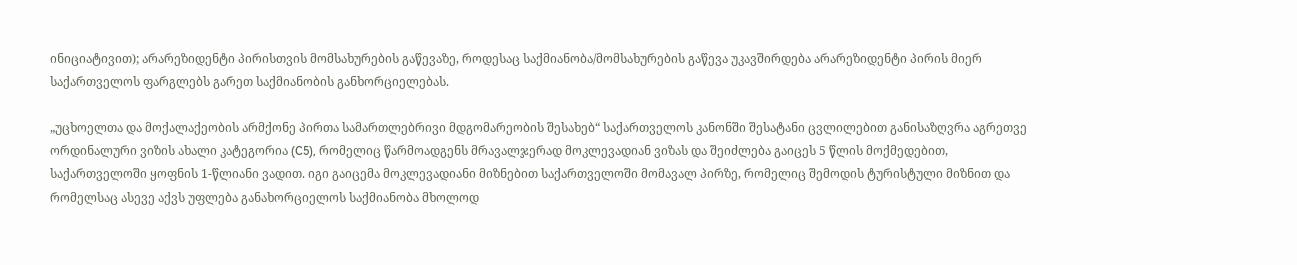ინიციატივით); არარეზიდენტი პირისთვის მომსახურების გაწევაზე, როდესაც საქმიანობა/მომსახურების გაწევა უკავშირდება არარეზიდენტი პირის მიერ საქართველოს ფარგლებს გარეთ საქმიანობის განხორციელებას.

„უცხოელთა და მოქალაქეობის არმქონე პირთა სამართლებრივი მდგომარეობის შესახებ“ საქართველოს კანონში შესატანი ცვლილებით განისაზღვრა აგრეთვე ორდინალური ვიზის ახალი კატეგორია (C5), რომელიც წარმოადგენს მრავალჯერად მოკლევადიან ვიზას და შეიძლება გაიცეს 5 წლის მოქმედებით, საქართველოში ყოფნის 1-წლიანი ვადით. იგი გაიცემა მოკლევადიანი მიზნებით საქართველოში მომავალ პირზე, რომელიც შემოდის ტურისტული მიზნით და რომელსაც ასევე აქვს უფლება განახორციელოს საქმიანობა მხოლოდ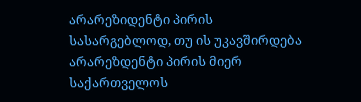არარეზიდენტი პირის სასარგებლოდ, თუ ის უკავშირდება არარეზდენტი პირის მიერ საქართველოს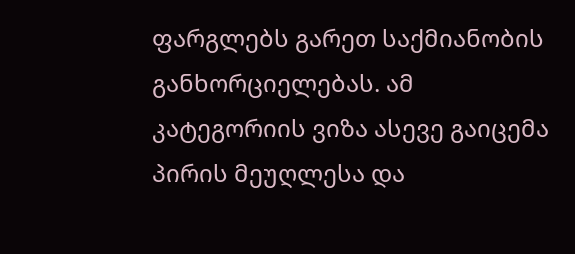ფარგლებს გარეთ საქმიანობის განხორციელებას. ამ კატეგორიის ვიზა ასევე გაიცემა პირის მეუღლესა და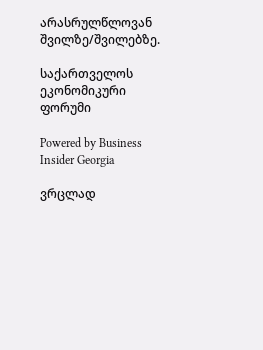არასრულწლოვან შვილზე/შვილებზე.

საქართველოს ეკონომიკური ფორუმი

Powered by Business Insider Georgia

ვრცლად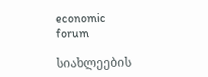economic forum

სიახლეების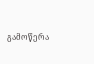გამოწერა